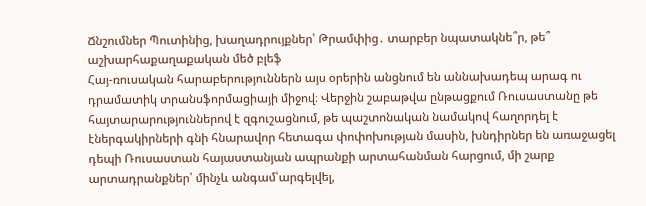Ճնշումներ Պուտինից, խաղադրույքներ՝ Թրամփից․ տարբեր նպատակնե՞ր, թե՞ աշխարհաքաղաքական մեծ բլեֆ
Հայ-ռուսական հարաբերություններն այս օրերին անցնում են աննախադեպ արագ ու դրամատիկ տրանսֆորմացիայի միջով։ Վերջին շաբաթվա ընթացքում Ռուսաստանը թե հայտարարություններով է զգուշացնում, թե պաշտոնական նամակով հաղորդել է էներգակիրների գնի հնարավոր հետագա փոփոխության մասին, խնդիրներ են առաջացել դեպի Ռուսաստան հայաստանյան ապրանքի արտահանման հարցում, մի շարք արտադրանքներ՝ մինչև անգամ՝արգելվել,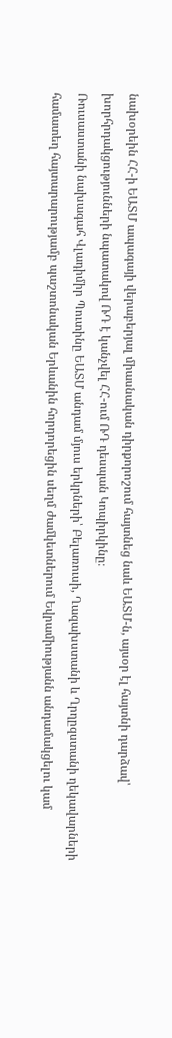նախօրեին ՀՀ-ի ԵԱՏՄ ապագայի վերաբերյալ միասնական դիրքորոշում հայտնեց նաև ԵԱՏՄ-ն, այսօր էլ հայտնի դարձավ՝ խորհրդակցությունների նպատակով ՌԴ է կանչվել ՀՀ-ում ՌԴ դեսպան Կոպիրկինը։
Ռուսաստանի նախագահ Վլադիմիր Պուտինը ԵԱՏՄ անդամ մյուս երկրների՝ Բելառուսի, Ղազախստանի և Ղրղըզստանի ղեկավարների համատեղ հայտարարությամբ պաշտոնական Երևանին հորդորեցին սեղմ ժամկետներում Եվրամիությանն անդամակցելու կամ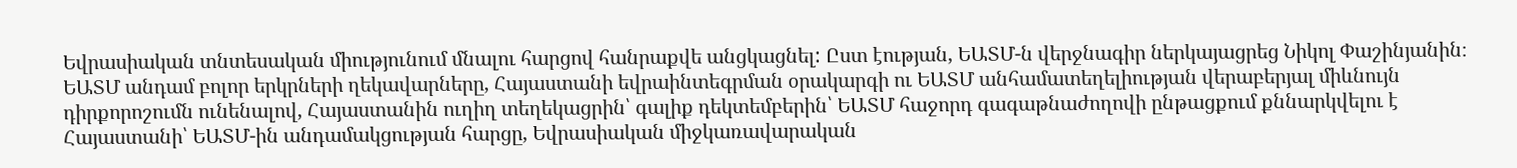Եվրասիական տնտեսական միությունում մնալու հարցով հանրաքվե անցկացնել: Ըստ էության, ԵԱՏՄ-ն վերջնագիր ներկայացրեց Նիկոլ Փաշինյանին։
ԵԱՏՄ անդամ բոլոր երկրների ղեկավարները, Հայաստանի եվրաինտեգրման օրակարգի ու ԵԱՏՄ անհամատեղելիության վերաբերյալ միևնույն դիրքորոշումն ունենալով, Հայաստանին ուղիղ տեղեկացրին՝ գալիք դեկտեմբերին՝ ԵԱՏՄ հաջորդ գագաթնաժողովի ընթացքում քննարկվելու է Հայաստանի՝ ԵԱՏՄ-ին անդամակցության հարցը, Եվրասիական միջկառավարական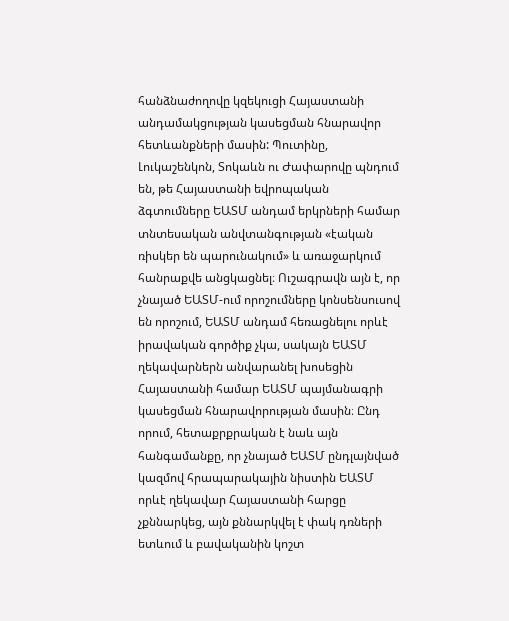հանձնաժողովը կզեկուցի Հայաստանի անդամակցության կասեցման հնարավոր հետևանքների մասին: Պուտինը, Լուկաշենկոն, Տոկաևն ու Ժափարովը պնդում են, թե Հայաստանի եվրոպական ձգտումները ԵԱՏՄ անդամ երկրների համար տնտեսական անվտանգության «էական ռիսկեր են պարունակում» և առաջարկում հանրաքվե անցկացնել։ Ուշագրավն այն է, որ չնայած ԵԱՏՄ-ում որոշումները կոնսենսուսով են որոշում, ԵԱՏՄ անդամ հեռացնելու որևէ իրավական գործիք չկա, սակայն ԵԱՏՄ ղեկավարներն անվարանել խոսեցին Հայաստանի համար ԵԱՏՄ պայմանագրի կասեցման հնարավորության մասին։ Ընդ որում, հետաքրքրական է նաև այն հանգամանքը, որ չնայած ԵԱՏՄ ընդլայնված կազմով հրապարակային նիստին ԵԱՏՄ որևէ ղեկավար Հայաստանի հարցը չքննարկեց, այն քննարկվել է փակ դռների ետևում և բավականին կոշտ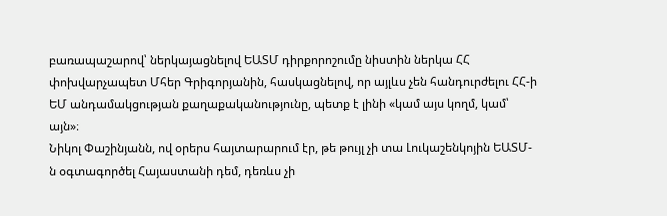բառապաշարով՝ ներկայացնելով ԵԱՏՄ դիրքորոշումը նիստին ներկա ՀՀ փոխվարչապետ Մհեր Գրիգորյանին, հասկացնելով, որ այլևս չեն հանդուրժելու ՀՀ-ի ԵՄ անդամակցության քաղաքականությունը, պետք է լինի «կամ այս կողմ, կամ՝ այն»։
Նիկոլ Փաշինյանն, ով օրերս հայտարարում էր, թե թույլ չի տա Լուկաշենկոյին ԵԱՏՄ-ն օգտագործել Հայաստանի դեմ, դեռևս չի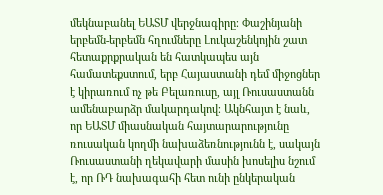մեկնաբանել ԵԱՏՄ վերջնագիրը։ Փաշինյանի երբեմն-երբեմն հղումները Լուկաշենկոյին շատ հետաքրքրական են հատկապես այն համատեքստում, երբ Հայաստանի դեմ միջոցներ է կիրառում ոչ թե Բելառուսը, այլ Ռուսաստանն ամենաբարձր մակարդակով։ Ակնհայտ է նաև, որ ԵԱՏՄ միասնական հայտարարությունը ռուսական կողմի նախաձեռնությունն է, սակայն Ռուսաստանի ղեկավարի մասին խոսելիս նշում է, որ ՌԴ նախագահի հետ ունի ընկերական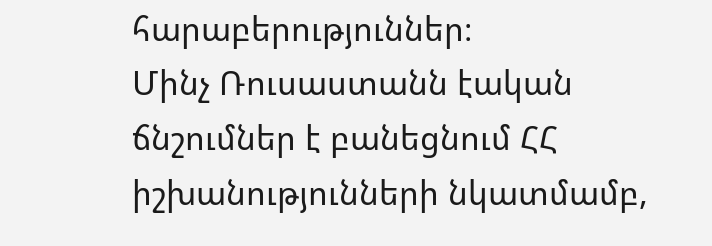հարաբերություններ։
Մինչ Ռուսաստանն էական ճնշումներ է բանեցնում ՀՀ իշխանությունների նկատմամբ,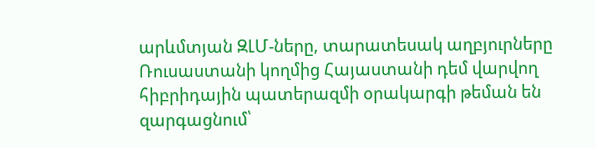արևմտյան ԶԼՄ-ները, տարատեսակ աղբյուրները Ռուսաստանի կողմից Հայաստանի դեմ վարվող հիբրիդային պատերազմի օրակարգի թեման են զարգացնում՝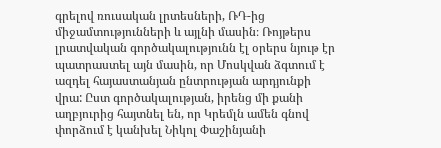գրելով ռուսական լրտեսների, ՌԴ-ից միջամտությունների և այլնի մասին։ Ռոյթերս լրատվական գործակալությունն էլ օրերս նյութ էր պատրաստել այն մասին, որ Մոսկվան ձգտում է ազդել հայաստանյան ընտրության արդյունքի վրա: Ըստ գործակալության, իրենց մի քանի աղբյուրից հայտնել են, որ Կրեմլն ամեն գնով փորձում է կանխել Նիկոլ Փաշինյանի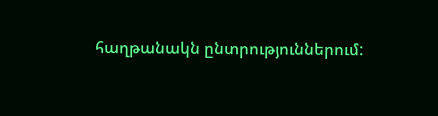հաղթանակն ընտրություններում: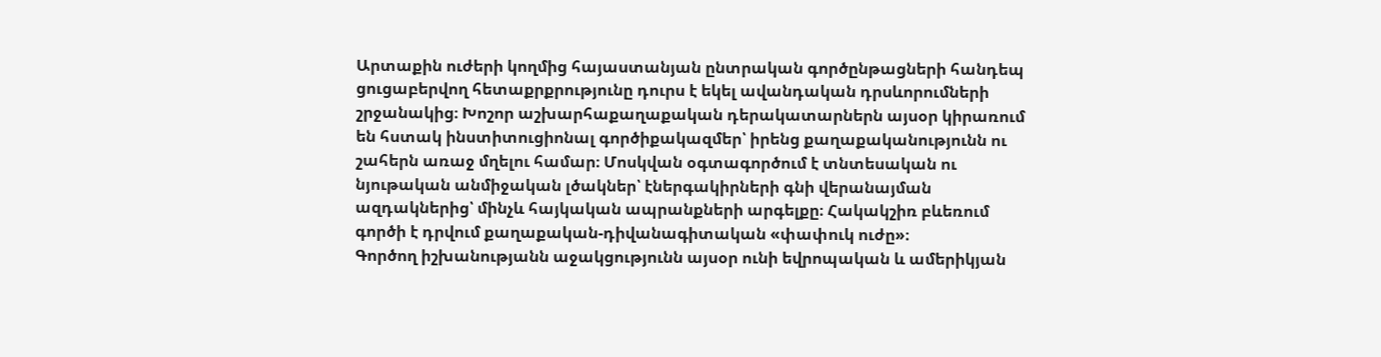Արտաքին ուժերի կողմից հայաստանյան ընտրական գործընթացների հանդեպ ցուցաբերվող հետաքրքրությունը դուրս է եկել ավանդական դրսևորումների շրջանակից։ Խոշոր աշխարհաքաղաքական դերակատարներն այսօր կիրառում են հստակ ինստիտուցիոնալ գործիքակազմեր՝ իրենց քաղաքականությունն ու շահերն առաջ մղելու համար։ Մոսկվան օգտագործում է տնտեսական ու նյութական անմիջական լծակներ՝ էներգակիրների գնի վերանայման ազդակներից՝ մինչև հայկական ապրանքների արգելքը։ Հակակշիռ բևեռում գործի է դրվում քաղաքական-դիվանագիտական «փափուկ ուժը»։
Գործող իշխանությանն աջակցությունն այսօր ունի եվրոպական և ամերիկյան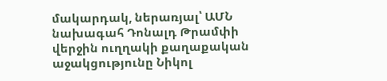մակարդակ, ներառյալ՝ ԱՄՆ նախագահ Դոնալդ Թրամփի վերջին ուղղակի քաղաքական աջակցությունը Նիկոլ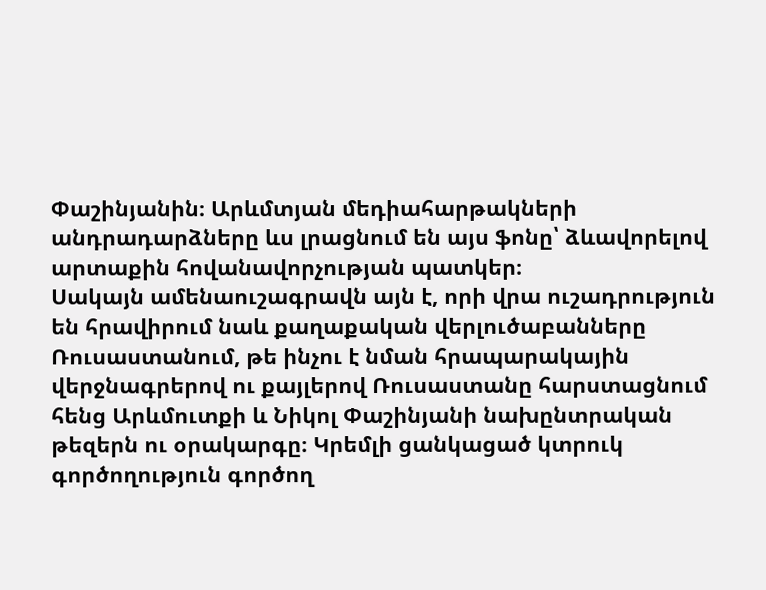Փաշինյանին։ Արևմտյան մեդիահարթակների անդրադարձները ևս լրացնում են այս ֆոնը՝ ձևավորելով արտաքին հովանավորչության պատկեր։
Սակայն ամենաուշագրավն այն է, որի վրա ուշադրություն են հրավիրում նաև քաղաքական վերլուծաբանները Ռուսաստանում, թե ինչու է նման հրապարակային վերջնագրերով ու քայլերով Ռուսաստանը հարստացնում հենց Արևմուտքի և Նիկոլ Փաշինյանի նախընտրական թեզերն ու օրակարգը։ Կրեմլի ցանկացած կտրուկ գործողություն գործող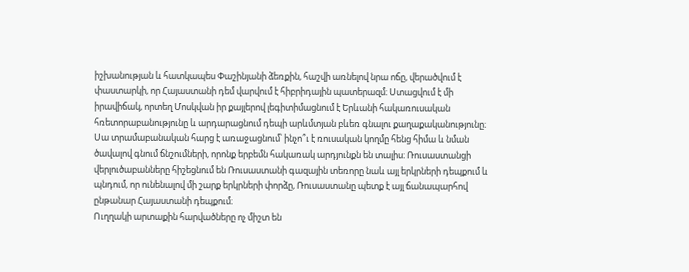իշխանության և հատկապես Փաշինյանի ձեռքին, հաշվի առնելով նրա ոճը, վերածվում է փաստարկի, որ Հայաստանի դեմ վարվում է հիբրիդային պատերազմ։ Ստացվում է մի իրավիճակ, որտեղ Մոսկվան իր քայլերով լեգիտիմացնում է Երևանի հակառուսական հռետորաբանությունը և արդարացնում դեպի արևմտյան բևեռ գնալու քաղաքականությունը։
Սա տրամաբանական հարց է առաջացնում՝ ինչո՞ւ է ռուսական կողմը հենց հիմա և նման ծավալով գնում ճնշումների, որոնք երբեմն հակառակ արդյունքն են տալիս։ Ռուսաստանցի վերլուծաբանները հիշեցնում են Ռուսաստանի գազային տեռորը նաև այլ երկրների դեպքում և պնդում, որ ունենալով մի շարք երկրների փորձը, Ռուսաստանը պետք է այլ ճանապարհով ընթանար Հայաստանի դեպքում։
Ուղղակի արտաքին հարվածները ոչ միշտ են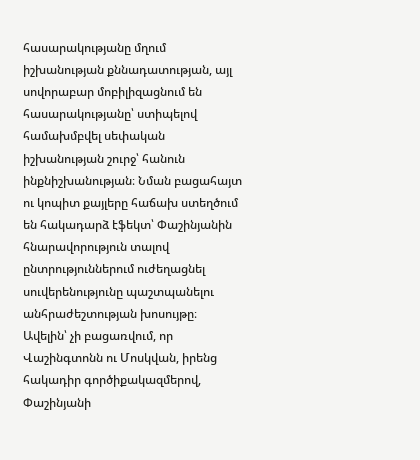հասարակությանը մղում իշխանության քննադատության, այլ սովորաբար մոբիլիզացնում են հասարակությանը՝ ստիպելով համախմբվել սեփական իշխանության շուրջ՝ հանուն ինքնիշխանության։ Նման բացահայտ ու կոպիտ քայլերը հաճախ ստեղծում են հակադարձ էֆեկտ՝ Փաշինյանին հնարավորություն տալով ընտրություններում ուժեղացնել սուվերենությունը պաշտպանելու անհրաժեշտության խոսույթը։
Ավելին՝ չի բացառվում, որ Վաշինգտոնն ու Մոսկվան, իրենց հակադիր գործիքակազմերով, Փաշինյանի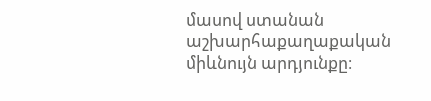մասով ստանան աշխարհաքաղաքական միևնույն արդյունքը։